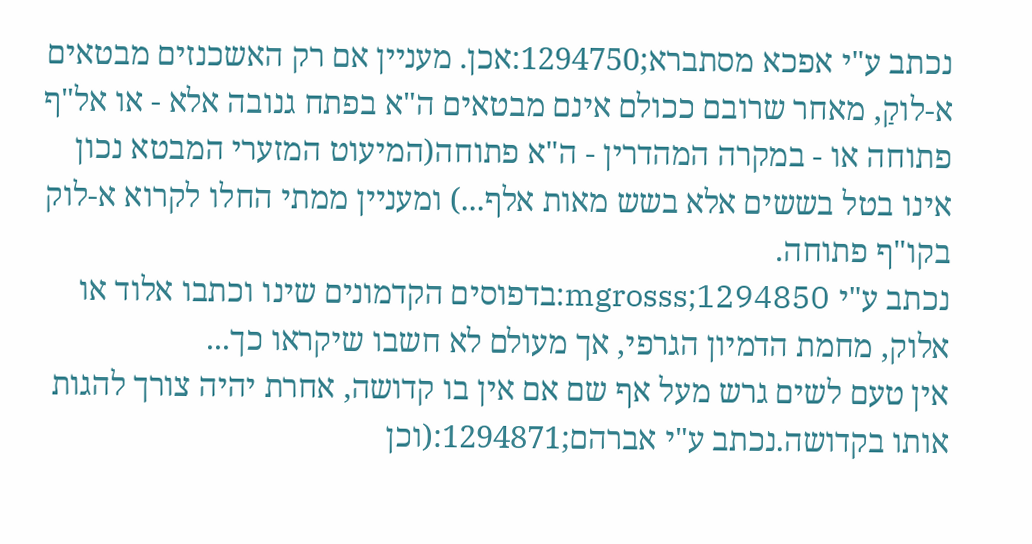נכתב ע"י אפכא מסתברא;1294750:אכן. מעניין אם רק האשכנזים מבטאים א-לוקַ, מאחר שרובם ככולם אינם מבטאים ה"א בפתח גנובה אלא - או אל"ף פתוחה או - במקרה המהדרין - ה"א פתוחה(המיעוט המזערי המבטא נכון אינו בטל בששים אלא בשש מאות אלף...) ומעניין ממתי החלו לקרוא א-לוק בקו"ף פתוחה.
נכתב ע"י mgrosss;1294850:בדפוסים הקדמונים שינו וכתבו אלוד או אלוק, מחמת הדמיון הגרפי, אך מעולם לא חשבו שיקראו כך...
אין טעם לשים גרש מעל אף שם אם אין בו קדושה, אחרת יהיה צורך להגות אותו בקדושה.נכתב ע"י אברהם;1294871:(וכן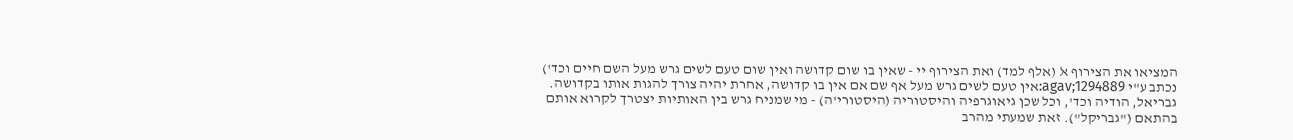המציאו את הצירוף ﭏ (אלף למד) ואת הצירוף יי - שאין בו שום קדושה ואין שום טעם לשים גרש מעל השם חיים וכד')
נכתב ע"י agav;1294889:אין טעם לשים גרש מעל אף שם אם אין בו קדושה, אחרת יהיה צורך להגות אותו בקדושה.
גבריאל, הודיה וכד', וכל שכן גיאוגרפיה והיסטוריה (היסטורי'ה) - מי שמניח גרש בין האותיות יצטרך לקרוא אותם בהתאם ("גבריקל"). זאת שמעתי מהרב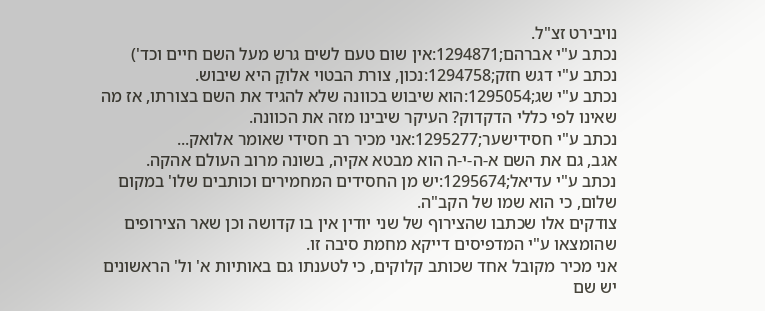נויבירט זצ"ל.
נכתב ע"י אברהם;1294871:אין שום טעם לשים גרש מעל השם חיים וכד')
נכתב ע"י דגש חזק;1294758:נכון, צורת הבטוי אלוקַ היא שיבוש.
נכתב ע"י שג;1295054:הוא שיבוש בכוונה שלא להגיד את השם בצורתו, אז מה שאינו לפי כללי הדקדוק? העיקר שיבינו מזה את הכוונה.
נכתב ע"י חסידישער;1295277:אני מכיר רב חסידי שאומר אלואק...
אגב, גם את השם א-ה-י-ה הוא מבטא אקיה, בשונה מרוב העולם אהקה.
נכתב ע"י עדיאל;1295674:יש מן החסידים המחמירים וכותבים שלו' במקום שלום, כי הוא שמו של הקב"ה.
צודקים אלו שכתבו שהצירוף של שני יודין אין בו קדושה וכן שאר הצירופים שהומצאו ע"י המדפיסים דייקא מחמת סיבה זו.
אני מכיר מקובל אחד שכותב קלוקים, כי לטענתו גם באותיות א' ול' הראשונים יש שם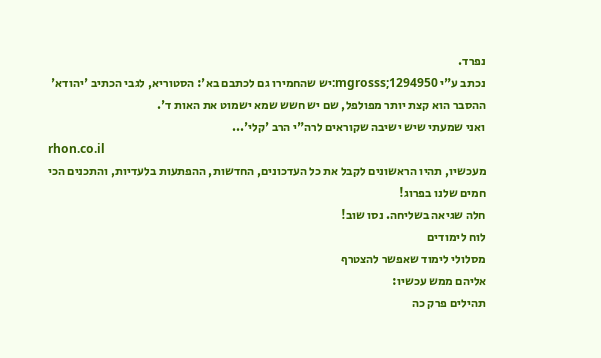נפרד.
נכתב ע"י mgrosss;1294950:יש שהחמירו גם לכתבם בא': הסטוריא, לגבי הכתיב 'יהודא' ההסבר הוא קצת יותר מפולפל, שם יש חשש שמא ישמוט את האות ד'.
ואני שמעתי שיש ישיבה שקוראים לרה"י הרב 'קלי'...
rhon.co.il
מעכשיו, תהיו הראשונים לקבל את כל העדכונים, החדשות, ההפתעות בלעדיות, והתכנים הכי חמים שלנו בפרוג!
חלה שגיאה בשליחה. נסו שוב!
לוח לימודים
מסלולי לימוד שאפשר להצטרף
אליהם ממש עכשיו:
תהילים פרק כה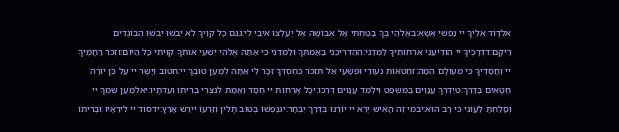אלְדָוִד אֵלֶיךָ יי נַפְשִׁי אֶשָּׂא:באֱלֹהַי בְּךָ בָטַחְתִּי אַל אֵבוֹשָׁה אַל יַעַלְצוּ אֹיְבַי לִי:גגַּם כָּל קוֶֹיךָ לֹא יֵבֹשׁוּ יֵבֹשׁוּ הַבּוֹגְדִים רֵיקָם:דדְּרָכֶיךָ יי הוֹדִיעֵנִי אֹרְחוֹתֶיךָ לַמְּדֵנִי:ההַדְרִיכֵנִי בַאֲמִתֶּךָ וְלַמְּדֵנִי כִּי אַתָּה אֱלֹהֵי יִשְׁעִי אוֹתְךָ קִוִּיתִי כָּל הַיּוֹם:וזְכֹר רַחֲמֶיךָ יי וַחֲסָדֶיךָ כִּי מֵעוֹלָם הֵמָּה:זחַטֹּאות נְעוּרַי וּפְשָׁעַי אַל תִּזְכֹּר כְּחַסְדְּךָ זְכָר לִי אַתָּה לְמַעַן טוּבְךָ יי:חטוֹב וְיָשָׁר יי עַל כֵּן יוֹרֶה חַטָּאִים בַּדָּרֶךְ:טיַדְרֵךְ עֲנָוִים בַּמִּשְׁפָּט וִילַמֵּד עֲנָוִים דַּרְכּוֹ:יכָּל אָרְחוֹת יי חֶסֶד וֶאֱמֶת לְנֹצְרֵי בְרִיתוֹ וְעֵדֹתָיו:יאלְמַעַן שִׁמְךָ יי וְסָלַחְתָּ לַעֲוֹנִי כִּי רַב הוּא:יבמִי זֶה הָאִישׁ יְרֵא יי יוֹרֶנּוּ בְּדֶרֶךְ יִבְחָר:יגנַפְשׁוֹ בְּטוֹב תָּלִין וְזַרְעוֹ יִירַשׁ אָרֶץ:ידסוֹד יי לִירֵאָיו וּבְרִיתוֹ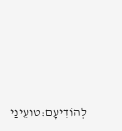לְהוֹדִיעָם:טועֵינַי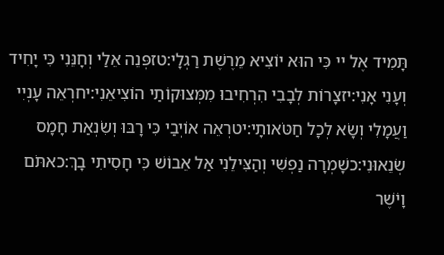תָּמִיד אֶל יי כִּי הוּא יוֹצִיא מֵרֶשֶׁת רַגְלָי:טזפְּנֵה אֵלַי וְחָנֵּנִי כִּי יָחִיד וְעָנִי אָנִי:יזצָרוֹת לְבָבִי הִרְחִיבוּ מִמְּצוּקוֹתַי הוֹצִיאֵנִי:יחרְאֵה עָנְיִי וַעֲמָלִי וְשָׂא לְכָל חַטֹּאותָי:יטרְאֵה אוֹיְבַי כִּי רָבּוּ וְשִׂנְאַת חָמָס שְׂנֵאוּנִי:כשָׁמְרָה נַפְשִׁי וְהַצִּילֵנִי אַל אֵבוֹשׁ כִּי חָסִיתִי בָךְ:כאתֹּם וָיֹשֶׁר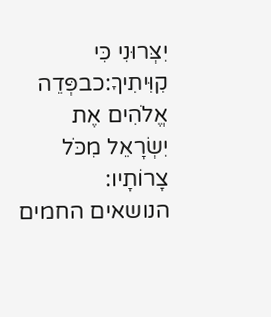יִצְּרוּנִי כִּי קִוִּיתִיךָ:כבפְּדֵה אֱלֹהִים אֶת יִשְׂרָאֵל מִכֹּל צָרוֹתָיו:
הנושאים החמים